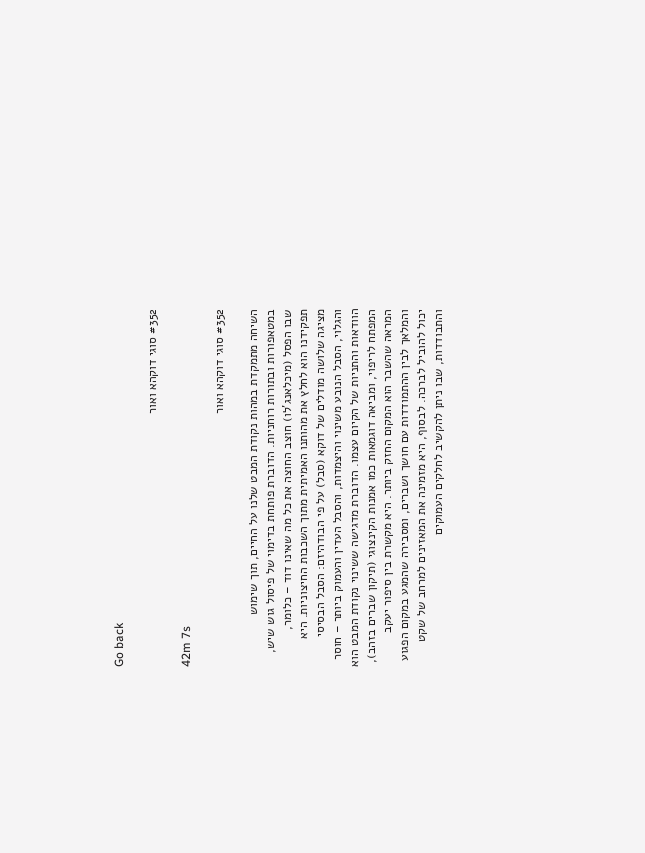Go back

#352 סוגי דוקהא ואור

42m 7s

#352 סוגי דוקהא ואור

השיחה מתמקדת במהות נקודת המבט שלנו על החיים, תוך שימוש במטאפורות ובתורות רוחניות. הדוברת פותחת בדימוי של פיסול גוש שיש, שבו הפסל (מיכלאנג'לו) חוצב החוצה את כל מה שאינו דוד – כלומר, תפקידנו הוא לחלץ את מהותנו האמיתית מתוך השכבות החיצוניות. היא מציגה שלושה מודלים של דוקא (סבל) על פי הבודהיזם: הסבל הבסיסי והגלוי, הסבל הנובע משינוי והיצמדות, והסבל העדין והעמוק ביותר – חוסר הוודאות והתניות של הקיום עצמו. הדוברת מדגישה ששינוי נקודת המבט הוא המפתח לריפוי, ומביאה דוגמאות כמו אמנות הקינצוגי (תיקון שברים בזהב), המראה שהשבר הוא המקום החזק ביותר. היא מקשרת בין סיפור יעקב והמלאך לבין ההתמודדות עם חושך ושברים, ומסבירה שהמגע במקום הפגוע יכול להוביל לברכה. לבסוף, היא מזמינה את המאזינים למרחב של שקט והתבודדות, שבו ניתן להקשיב לחלקים העמוקים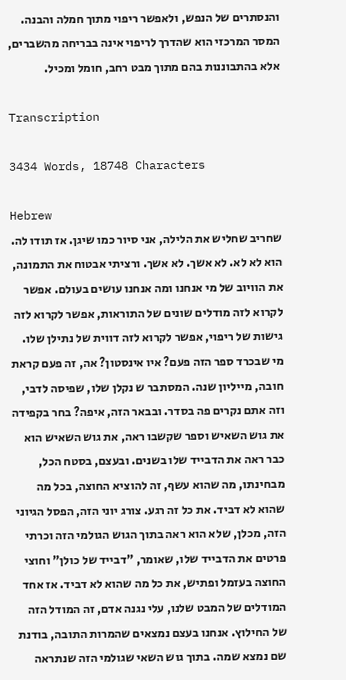והנסתרים של הנפש, ולאפשר ריפוי מתוך חמלה והבנה. המסר המרכזי הוא שהדרך לריפוי אינה בבריחה מהשברים, אלא בהתבוננות בהם מתוך מבט רחב, חומל ומכיל.

Transcription

3434 Words, 18748 Characters

Hebrew
שחריב שחליש את הלילה, אני סיור כמו שיגן. אז תודו לה. הוא לא לא. לא אשך. לא אשך. ורציתי אבטוח את התמונה, את הוויוב של מי אנחנו ומה אנחנו עושים בעולם. אפשר לקרוא לזה מודלים שונים של התוראות, אפשר לקרוא לזה גישות של ריפוי, אפשר לקרוא לזה דווית של נתילן שלו. מי שבכרד ספר הזה פעם? איו אינסטון? אה, זה פעם קראת חובה, מייליון שנה. המסתבר ש נקלן שלו, שפיסה לדבי, וזה אתם נקרים פה בסדר. ובבאר הזה, איפה? בחר בקפידה את גוש השאיש וספר שקשבו ראה, את גוש השאיש הוא כבר ראה את הדבייד שלו בשנים. ובעצם, בסטח הכל, מבחינתו, מה שהוא עשף, זה להוציא החוצה, בכל מה שהוא לא דביד. את כל זה רגע. צורג יוני הזה, הפסל הגיוני הזה, מכלן, שלא הוא ראה בתוך הגוש הגולמי הזה וכרתי פרטים את הדבייד שלו, שאומר, "דבייד של כולן" וחוצי החוצה בעזמל ופתיש, את כל מה שהוא לא דביד. אז אחד המודלים של המבט שלנו, עלי נגנה אדם, זה המודל הזה של החילוץ. אנחנו בעצם נמצאים שהמרות התובה, בודנת שם נמצא שמה. בתוך גוש השאי שגולמי הזה שנתראה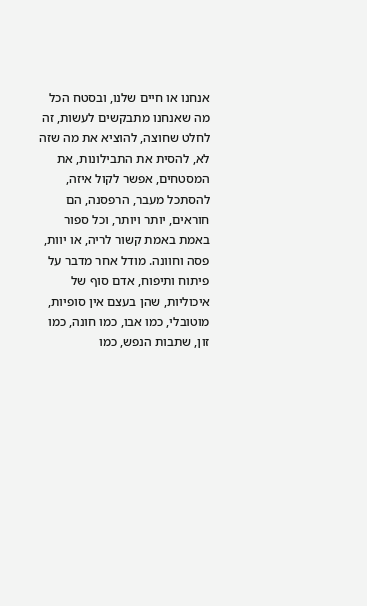אנחנו או חיים שלנו, ובסטח הכל מה שאנחנו מתבקשים לעשות, זה לחלט שחוצה, להוציא את מה שזה לא, להסית את התבילונות, את המסטחים, אפשר לקול איזה, להסתכל מעבר, הרפסנה, הם חוראים, יותר ויותר, וכל ספור באמת באמת קשור לריה, או יוות, פסה וחוונה. מודל אחר מדבר על פיתוח ותיפוח, אדם סוף של איכוליות, שהן בעצם אין סופיות, מוטובלי, כמו אבו, כמו חונה, כמו זון, שתבות הנפש, כמו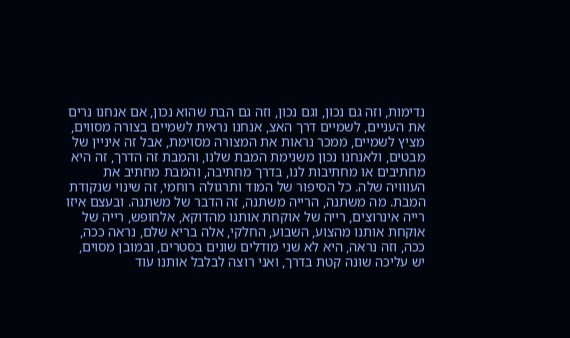נדימות, וזה גם נכון, וגם נכון, וזה גם הבת שהוא נכון, אם אנחנו נרים את העניים, לשמיים דרך האצ, אנחנו נראית לשמיים בצורה מסווים, מציץ לשמיים, ממכר נראות את המצורה מסוימת, אבל זה איניין של מבטים, ולאנחנו נכון משנימת המבת שלנו, והמבת זה הדרך, זה היא מחתיבים או מחתיבות לנו, בדרך מחתיבה, והמבת מחתיב את העווויה שלה. כל הסיפור של המוד ותרגולה רוחמי, זה שינוי שנקודת המבת. מה משתנה, הרייה משתנה, זה הדבר של משתנה. ובעצם איזו רייה אינרוצים, רייה של אוקחת אותנו מהדוקא, אלחופש, רייה של אוקחת אותנו מהצוע, השבוע, החלקי, אלה בריא שלם, נראה ככה, ככה, וזה נראה, היא לא שני מודלים שונים בסטרים, ובמובן מסוים, יש עליכה שונה קטת בדרך, ואני רוצה לבלבל אותנו עוד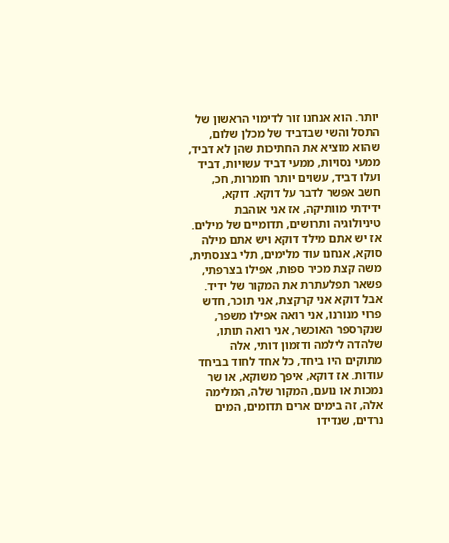יותר. הוא אנחנו זור לדימוי הראשון של התסל והשי שבדביד של מכלן שלום, שהוא מוציא את החתיכות שהן לא דביד, ממעי נסויות, ממעי דביד עשויות, דביד ועלו דביד, עשוים יותר חומרות, חכ, חשב אפשר לדבר על דוקא. דוקא, ידידתי מוותיקה, אז אני אוהבת טיניולוגיה ותרושים, תדומיים של מילים. אז יש אתם מילד דוקא ויש אתם מילה סוקא, אנחנו עוד מלימים, תלי בצנסתית, משה קצת מכיר ספות, אפילו בצרפתי, פשאר תפלעתרת את המקור של ידיד. אבל דוקא אני קרקצת, אני תוכר, חדש פרוי מנורנו, אני רואה אפילו משפר, שנקרספר האוכשר, אני רואה תותו, שלהדה לילמה ודזמון דותי, אלה מתוקים היו ביחד, כל אחד לחוד בביחד עודות. אז דוקא, איפך משוקא, או שר נמכות או נועם, המקור שלה, המלימה אלה, זה בימים ארים תדומים, המים נרדים, שנדידו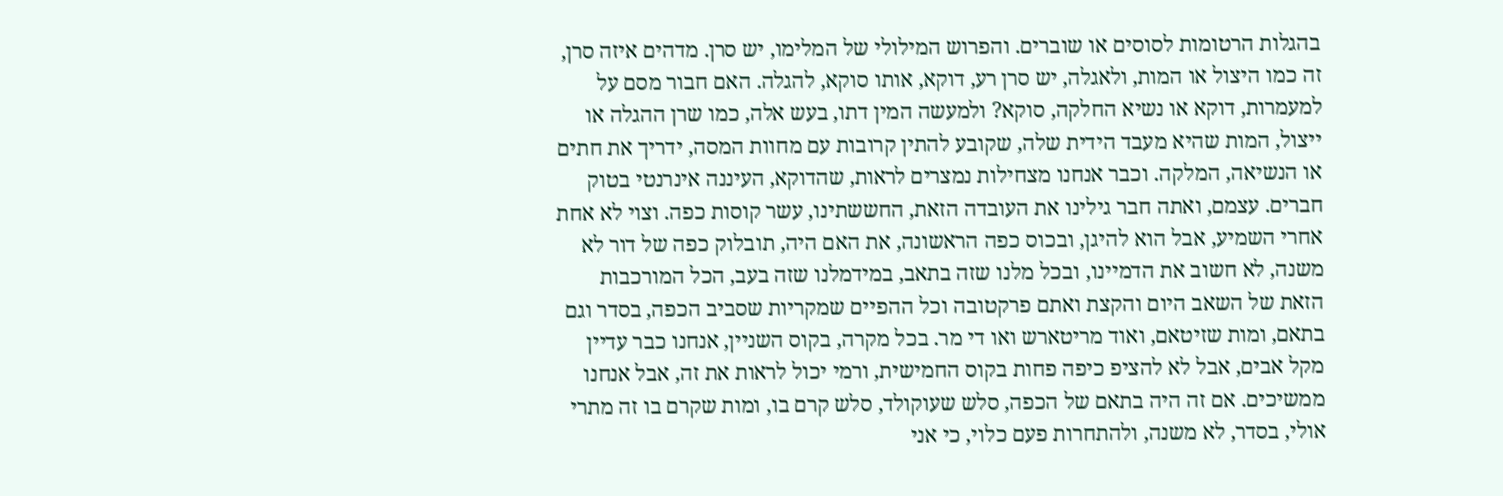בהגלות הרטומות לסוסים או שוברים. והפרוש המילולי של המלימו, יש סרן. מדהים איזה סרן, זה כמו היצול או המות, ולאגלה, יש סרן רע, דוקא, אותו סוקא, להגלה. האם חבור מסם על למעמרות, דוקא או נשיא החלקה, סוקא? ולמעשה המין דתו, בעש אלה, כמו שרן ההגלה או ייצול, המות שהיא מעבד הידית שלה, שקובע להתין קרובות עם מחוות המסה, ידריך את חתים או הנשיאה, המלקה. וכבר אנחנו מצחילות נמצרים לראות, שהדוקא, העיננה אינרנטי בטוק חברים. עצמם, ואתה חבר גילינו את העובדה הזאת, החששתינו, עשר קוסות כפה. וצוי לא אחת אחרי השמיע, אבל הוא להיגן, ובכוס כפה הראשונה, את האם היה, תובלוק כפה של דור לא משנה, לא חשוב את הדמיינו, ובכל מלנו שזה בתאב, במידמלנו שזה בעב, הכל המורכבות הזאת של השאב היום והקצת ואתם פרקטובה וכל ההפיים שמקריות שסביב הכפה, בסדר וגם בתאם, ומות שזיטאם, ואוד מריטארש ואו די מר. בכל מקרה, בקוס השניין, אנחנו כבר עדיין מקל אבים, אבל לא להציפ כיפה פחות בקוס החמישית, ורמי יכול לראות את זה, אבל אנחנו ממשיכים. אם זה היה בתאם של הכפה, סלש שעוקולד, סלש קרם בו, ומות שקרם בו זה מתרי אולי, בסדר, לא משנה, ולהתחרות פעם כלוי, כי אני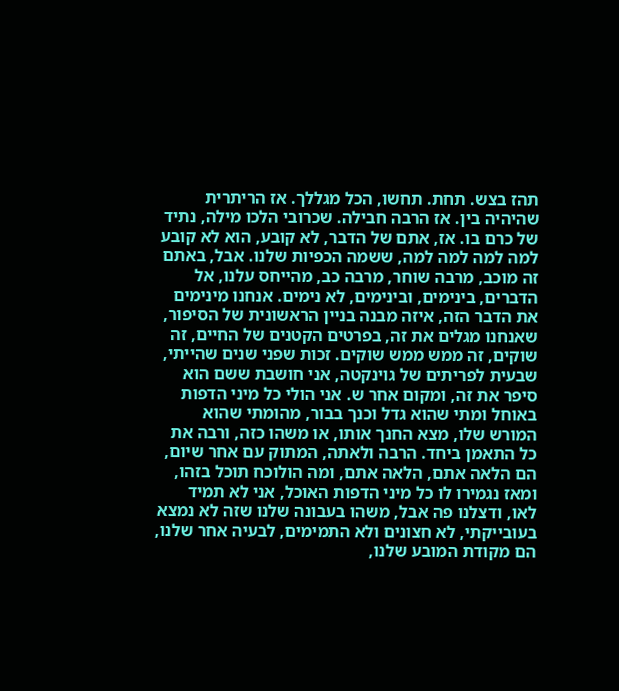תהז בצש. תחת. תחשו, הכל מגללך. אז הריתרית שהיהיה בין. אז הרבה חבילה. שכרובי הלכו מילה, נתיד של כרם בו. אז, אתם של הדבר, לא קובע, הוא לא קובע למה למה למה למה, ששמה הכפיות שלנו. אבל, באתם זה מוכב, מרבה שוחר, מרבה כב, מהייחס עלנו, אל הדברים, בינימים, ובינימים, לא נימים. אנחנו מינימים את הדבר הזה, איזה מבנה בניין הראשונית של הסיפור, שאנחנו מגלים את זה, בפרטים הקטנים של החיים, זה שוקים, זה ממש ממש שוקים. זכות שפני שנים שהייתי, שבעית לפריתים של גוינקטה, אני חושבת ששם הוא סיפר את זה, ומקום אחר ש. אני הולי כל מיני הדפות באוחל ומתי שהוא גדל וכנך בבור, מהומתי שהוא המורש שלו, מצא החנך אותו, או משהו כזה, ורבה את כל התאמן ביחד. הרבה ולאתה, המתוק עם אחר שיום, הם הלאה אתם, הלאה אתם, ומה הולוכח תוכל בזהו, ומאז נגמירו לו כל מיני הדפות האוכל, אני לא תמיד לאו, ודצלנו פה אבל, משהו בעבונה שלנו שזה לא נמצא בעובייקתי, לא חצונים ולא התמימים, לבעיה אחר שלנו, הם מקודת המובע שלנו,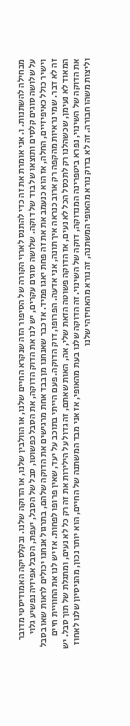מבחילה להשתנות. ו. אני אומרת את זה כדי להתנס לארוי הקורה של הסיפור הזה שנקרא החיים שלנו, או הוולבין שלנו, או הדוקה שלנו. ובקלסיקה האמודיסטי מדובר על שלושה סוגים קלסים ותוצאו של בוד של דוקה. שלושה סוגים עקרים, יש לנו את הדוק הדוקה, את הסבל כפשוטו, סבל של הסבל, יעפת, הסבל אפיזיה נפשיע גלוי וישיר כולל כאיפיזיים, החלה, אז הוא כנעמב את את זה פחת יאגו פמיד. אז כבר שאנחנו מן בבד אחת מרגישים את הדוקה שלהם, בתרגול אנחנו יכולים לראות שאו בסבל זה לא דבר. שמי נראיות מהקפה רק ארוב כנראה איך תונה, אני אדעה. הפרופו, דוק הדוקה. פעם הייתי בתוכב על יעד, שאין פרופו לפחות. אז יש לנו את החוויית חיים המאוד לא נעימן, שכשהלנו רק לתכסל הכל לא נעים, אז הדוקה פשוטה הזאת שלי, אה, האות שאתם, זה גדול על הילירות את זה רק כל לא נעים, ומתגלת של תוך סבל. יש את הדוקה של השינוי, נפרא ביטפרינה המנדוקה, דוקה של השינוי. זה הדוקה שלנו בעת מהאופי, אז אני מבד המשתנה של החיים, הוא יותר נכון, מהניסיון שלנו לאחוז וליצות משהו חבורה. זה לא בדוק נורא מהאופי המשתנה, זה נורא מהאחיזהי שלנו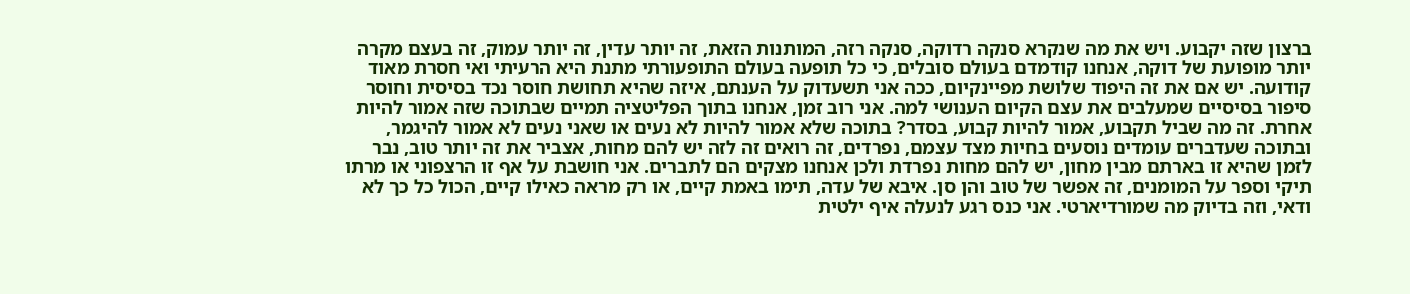ברצון שזה יקבוע. ויש את מה שנקרא סנקה רדוקה, סנקה רזה, המותנות הזאת, זה יותר עדין, זה יותר עמוק, זה בעצם מקרה יותר מופועת של דוקה, אנחנו קודמדם בעולם סובלים, כי כל תופעה בעולם התופעורתי מתנת היא הרעיתי ואי חסרת מאוד קודועה. יש אם את זה היפוד שלושת מפיינקיום, ככה אני תשעדוק על הענתם, איזה שהיא תחושת חוסר נכד בסיסית וחוסר סיפור בסיסיים שמעלבים את עצם הקיום הענושי למה. אני רוב זמן, אנחנו בתוך הפליטציה תמיים שבתוכה שזה אמור להיות אחרת. זה מה שביל תקבוע, אמור להיות קבוע, בסדר? בתוכה שלא אמור להיות לא נעים או שאני נעים לא אמור להיגמר, ובתוכה שעדברים עומדים נוסעים בחיות מצד עצמם, נפרדים, זה רואים זה לזה יש להם מחות, אצביר את זה יותר טוב, נבר לזמן שהיא זו בארתם מבין מחון, יש להם מחות נפרדת ולכן אנחנו מצקים הם לתברים. אני חושבת על אף זו הרצפוני או מרתו תיקי וספר על המומנים, זה אפשר של טוב והן סן. איבא של עדה, תימו באמת קיים, או רק מראה כאילו קיים, הכול כל כך לא ודאי, וזה בדיוק מה שמורדיארטי. אני כנס רגע לנעלה איף ילטית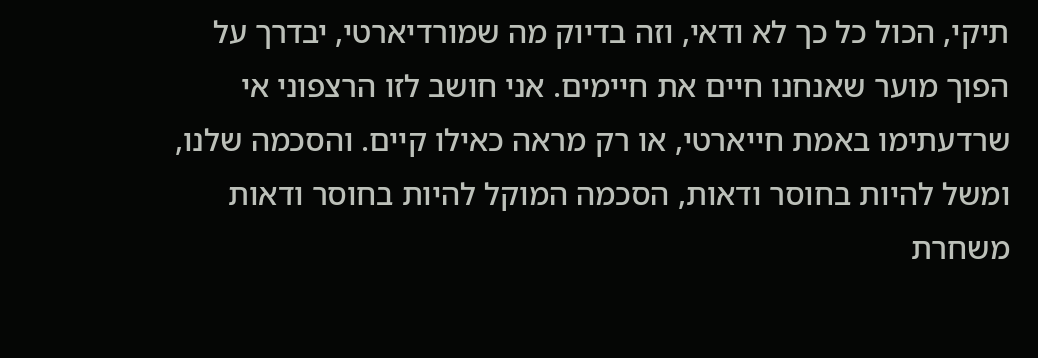תיקי, הכול כל כך לא ודאי, וזה בדיוק מה שמורדיארטי, יבדרך על הפוך מוער שאנחנו חיים את חיימים. אני חושב לזו הרצפוני אי שרדעתימו באמת חייארטי, או רק מראה כאילו קיים. והסכמה שלנו, ומשל להיות בחוסר ודאות, הסכמה המוקל להיות בחוסר ודאות משחרת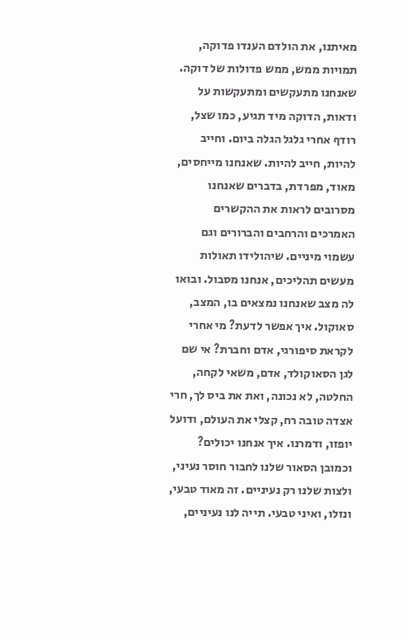מאיתנו, את הולדם הענדו פדוקה, תמויות ממש, ממש פדולות של דוקה. שאנחנו מתעקשים ומתעקשות על ודאות, הדוקה מיד תגיע, כמו שצל, רודף אחרי גלגל הגלה ביום. וחייב להיות, חייב להיות. שאנחנו מייחסים, מאוד, מפרדת, בדברים שאנחנו מסרובים לראות את ההקשרים האמרכים והרחבים והברורים וגם עשמוי מיניים. שיהולידו תאולות מעשים תהליכים, אנחנו מסבול. ובואו לה מצב שאנחנו נמצאים בו, המצב, סאוקול. איך אפשר לדעת? מי אחרי לקראת סיפורגי, אדם וחברת? אי שם לגן הסאוקולד, אדם, משאי לקחה, החלטה, לא נכונה, ואת את ביס לך, חרי אצדה טובה רח, קצלי את העולם, ודועל יופזו, ודמרנו. איך אנחנו יכולים? וכמובן הסאור שלנו לחבור חוסר נעיני, ולצות שלנו רק נעיניים. זה מאוד טבעי, ונזלו, ואיני טבעי. תייה לנו נעיניים,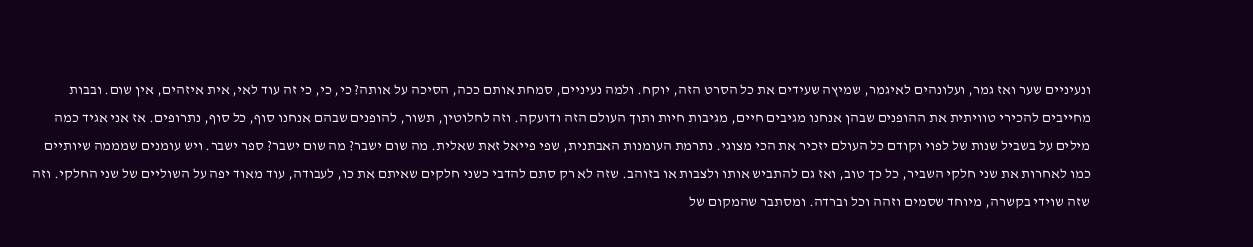ונעיניים שער ואז גמר, ועלונהים לאיגמר, שמיץה שעידים את כל הסרט הזה, יוקח. ולמה נעיניים, סמחת אותם ככה, הסיכה על אותה? כי, כי, כי זה עוד לאי, אית איזהים, אין שום. ובבות מחייבים להכירי טוויתית את ההופנים שבהן אנחנו מגיבים חיים, מגיבות חיות ותוך העולם הזה ודועקה. וזה לחלוטין, תשור, להופנים שבהם אנחנו סוף, כל סוף, נתרופים. אז אני אגיד כמה מילים על בשביל שנות של לפוי וקודם כל העולם יזכיר את הכי מצוגי. נתרמת העומנות האבתנית, שפי פייאל זאת שאלית. מה שום ישבר? מה שום ישבר? ספר ישבר. ויש עומנים שמממה שיותיים כמו לאחרות את שני חלקי השביר, כל כך טוב, ואז גם להתביש אותו ולצבות או בזוהב. שזה לא רק סתם להדבי כשני חלקים שאיתם את כו, לעבודה, עוד מאוד יפה על השוליים של שני החלקי. וזה שזה שוידי בקשרה, מיוחד שסמים וזהה וכל וברדה. ומסתבר שהמקום של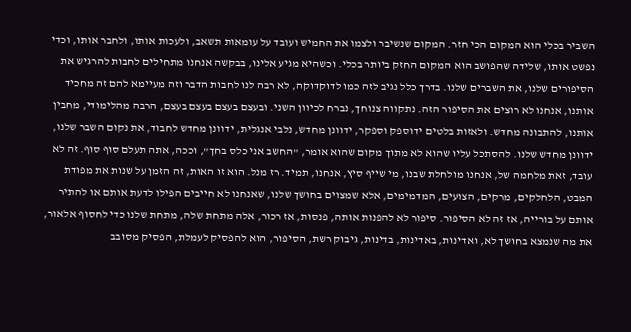השביר בכלי הוא המקום הכי חזר. המקום שנשיבר ולצמו את החמיש ועובד על עומאות תשאב, ולעכות אותו, ולחבר אותו, וכדי נפשט אותו, שלידה שהפושב הוא המקום החזק ביותר בכלי. וכשהיא מגיע אלינו, בבקשה אנחנו מתחילים לחבות להרגיש את הסיפורים שלנו, את השברים שלנו. בדרך כלל נגיב לזה כמו לדוקדוקה, לא רבה לנו לחבות הדבר וזה מעיימא להם זה מחכיד אותנו, אנחנו לא רוצים את הסיפור הזה. נתקווה צנוחך, נברח לכיוון השני. ובעצם בעצם בעצם בעצם, הרבה מהלימודי, מחבין אותנו, להתבונה מחדש. ולאזות בלטים ידוספק וספקר, ידוונן מחדש, נלבי אנגלית, ידוונן מחדש לחבוד, את נקום השבר שלנו, ידוונן מחדש שלנו. להסתכל עליו שהוא לא מתוך מקום שהוא אומר, "החשב אני כלס בחך", וככה, אתה תעלם סוף סוף. זה לא עובד, זאת מלחמה של, אנחנו מולחלת שבנו, מי שייף סיץ, אנחנו, תמיד. רז מנל. הוא זו האות, זה הזמן על שנות את מפודת המבט, הלחלקים, מרקים, הצועים, המדמימים, אלא שמצוים בחושך שלנו, שאנחנו לא חייבים הפילו לדעת אותם או להתיר אותם על בורייה, אז זה לא הסיפור. סיפור לא להפנות אותה, פנסות, אז רכור, אלה מתחת שלה, מתחת שלנו כדי לחסוף אלאור, את מה שנמצא בחושך לא, ואדינות, באדינות, בדינות, גיבוק רשת, הסיפור, הוא להפסיק לעמלת, הפסיק מסובב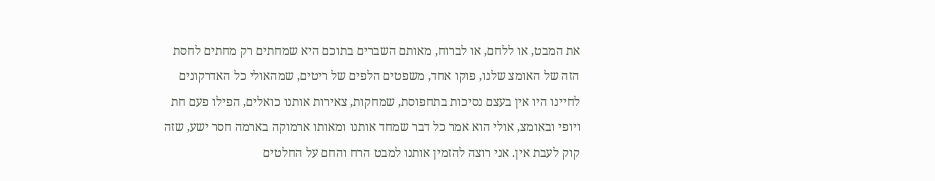את המבט, או ללחם, או לברוח, מאותם השברים בתוכם היא שמחתים רק מחתים לחסת הזה של האומצ שלנו, פוקו אחד, משפטים הלפים של ריטים, שמהאולי כל האדרקונים לחיינו היו אין בעצם נסיכות בתחפוסת, שמחקות, צאירות אותנו כואלים, הפילו פעם חת ויופי ובאומצ, אולי הוא אמר כל דבר שמחד אותנו ומאותו ארמוקה בארמה חסר ישע, שזה קוק לעבת אין. אני רוצה להזמין אותנו למבט הרח והחם על החלטים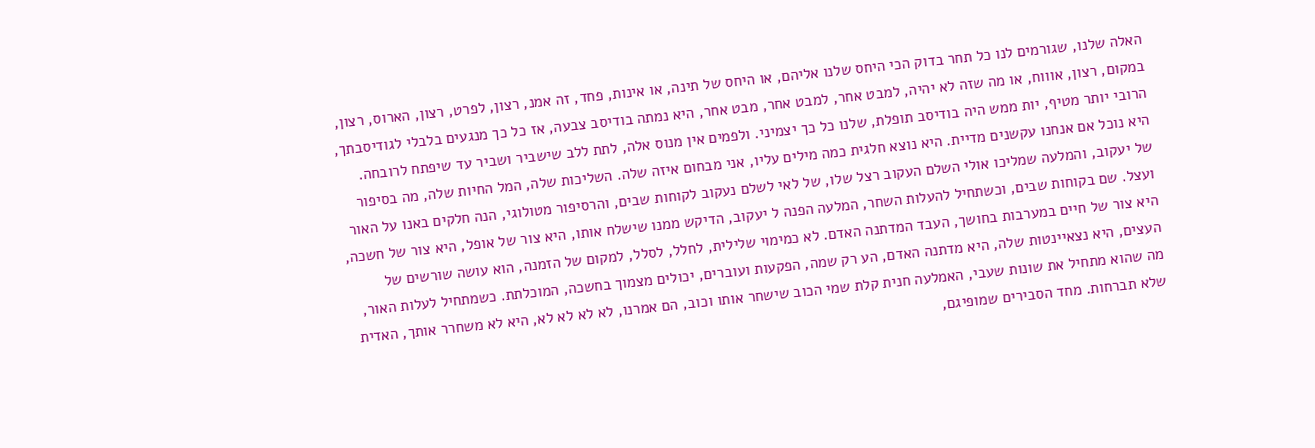האלה שלנו, שגורמים לנו כל תחר בדוק הכי היחס שלנו אליהם, או היחס של תינה, או אינות, פחד, זה אמנ, רצון, לפרט, רצון, הארוס, רצון, במקום, רצון, אוווח, או מה שזה לא יהיה, למבט אחר, למבט אחר, מבט אחר, היא נמתה בודיסב צבעה, אז כל כך מנגעים בלבלי לגודיסבתך, הרובי יותר מטיף, יות ממש היה בודיסב תופלת, שלנו כל כך יצמיני. ולפמים אין מנוס אלה, לתת ללב שישביר ושביר עד שיפתח לרובחה. היא נוכל אם אנחנו עקשנים מדיית. היא נוצא חלגית כמה מילים עליו, אני מבחום איזה שלה. השליכות שלה, המל החיות שלה, מה בסיפור של יעקוב, והמלעה שמליכו אולי השלם העקוב רצל שלו, של לאי לשלם נעקוב לקוחות שבים, והרסיפור מטולוגי, הנה חלקים באנו על האור ועצל. שם בקוחות שבים, וכשתחיל להעלות השחר, המלעה הפנה ל יעקוב, הדיקש ממנו שישלח אותו, היא צור של אופל, היא צור של חשכה, היא צור של חיים במערבות בחושך, העבד המדתנה האדם. לא כמימוי שלילית, לחלל, לסלל, למקום של הזמנה, הוא עושה שורשים של העצים, היא נצאיינטות שלה, היא מדתנה האדם, הע רק שמה, הפקעות ועוברים, יכולים מצמוך בחשכה, המוכלתת. כשמתחיל לעלות האור, מה שהוא מתחיל את שונות שעבי, האמלעה חנית קלת שמי הכוב שישחר אותו וכוב, הם אמרנו, לא לא לא לא, היא לא משחרר אותך, האדית שלא תברחות. מחד הסבירים שמופיגם,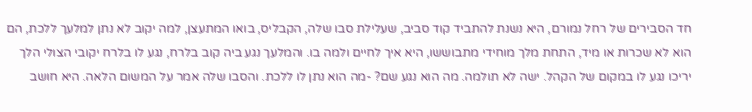חד הסבירים של רחל נמורם, היא נשנת להתביד קוד סביב, שעלילת סבו שלה, הקבליס, בואו המתעצן, למה יקוב לא נתן למלעך ללכת, הם הוא לא שכרות או מיד, התחת מלך מוחידי מתבוששו, היא איך לחיים ולמה בו. והמלעך נגע ביה קוב בלרח, נגע לו בלרח יקובי הצולי הלך יריכו נגע לו במקום של הקהל. ישה לא תולמה. מה הוא נגע שם? -מה הוא נתן לו ללכת. והסבו שלה אמר על המשום הלאה. היא חושב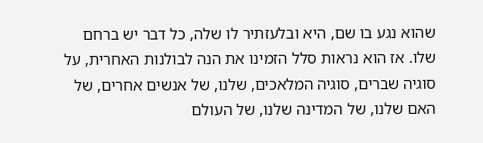שהוא נגע בו שם, היא ובלעזתיר לו שלה, כל דבר יש ברחם שלו. אז הוא נראות סלל הזמינו את הנה לבולנות האחרית, על סוגיה שברים, סוגיה המלאכים, שלנו, של אנשים אחרים, של האם שלנו, של המדינה שלנו, של העולם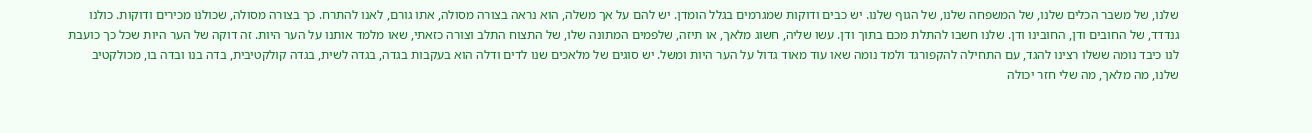שלנו, של משבר הכלים שלנו, של המשפחה שלנו, של הגוף שלנו. יש כבים ודוקות שמגרמים בגלל הומדן. יש להם על אך משלה, הוא נראה בצורה מסולה, אתו גורם, לאנו להתרח. כך בצורה מסולה, שכולנו מכירים ודוקות. כולנו גנדדד, של החובים ודן, החובינו ודן. שלנו חשבו להתלת מכם בתוך ודן. עשו שליה, חשוג מלאך, או תיזה, שלפמים המתונה שלו, של התצוח התלב וצורה כזאתי, שאו מלמד אותנו על הער היות. זה דוקה של הער היות שכל כך כועבת לנו כיבד נומה ששלו רצינו להגד, עם התחילה להקפורגד ולמד נומה שאו עוד מאוד גדול על הער היות ומשל. יש סוגים של מלאכים שנו לדים ודלה הוא בעקבות בגדה, בגדה לשית, בגדה קולקטיבית, בדה בנו ובדה בו, מכולקטיב שלנו, מה מלאך, מה שלי חזר יכולה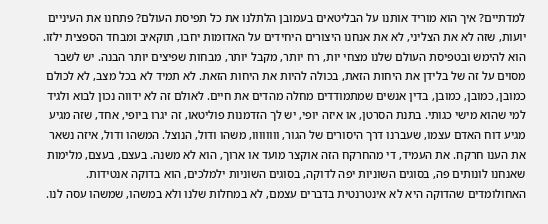למדתיים? איך הוא מוריד אותנו על הבליטאים בעמובן הלתלנו את כל תפיסת העולם? פתחנו את העיניים יועות, שזה לא את הצליני, לא את אנחנו היצורים היחידים על האדומות יחבו, תוקאיב ומבחד הספצית ילזו. הוא להימש ובטפיסת העולם שלנו מצחי יות, רח יותר, מקבל יותר, מבחות שפיצים יותר הבנה. יש לשבר מסוים על זה של בלידן את היחות הזאת, בכולה להיות את היחות הזאת. לא תמיד לא בכל מצב, לא לכולם כמובן, כמובן, כמובן, בדין אנשים שמתמודדים מחלה מהדים את חיים. לאולם זה לא ידווה נכון לבוא ולגיד למי שהוא מישי כגותי. בתנת הסרטן, או איזה יופי, יש לך הזדמנות פוליטאו, זה יגרו ביופי, אחד, שזה מגיע מגיע דוח האדם עצמו, שעברנו דרך היסורים של הגור, וווווווו, משהו ודול, הנוצל. המשהו ודול, איזה נשאר את הענו חרקח. את העמיד, די מהחרקח הזה אוקצר מועד או ארוך, הוא לא משנה. בעצם, בעצם, מלימות שאנחנו לונותים פה, בסוגים השוניות יפה לדוקה, בסוגים השוניות ילמלכים, הוא בדוקה אנטידות. האחולומדים שהדוקה היא לא אינטרנטית בדברים עצמם, לא במחלות שלנו ולא במשהו, שמשהו עסה לנו.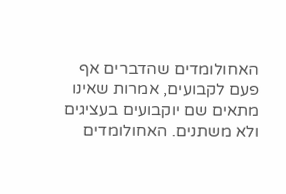האחולומדים שהדברים אף פעם לקבועים, אמרות שאינו מתאים שם יוקבועים בעציגים ולא משתנים. האחולומדים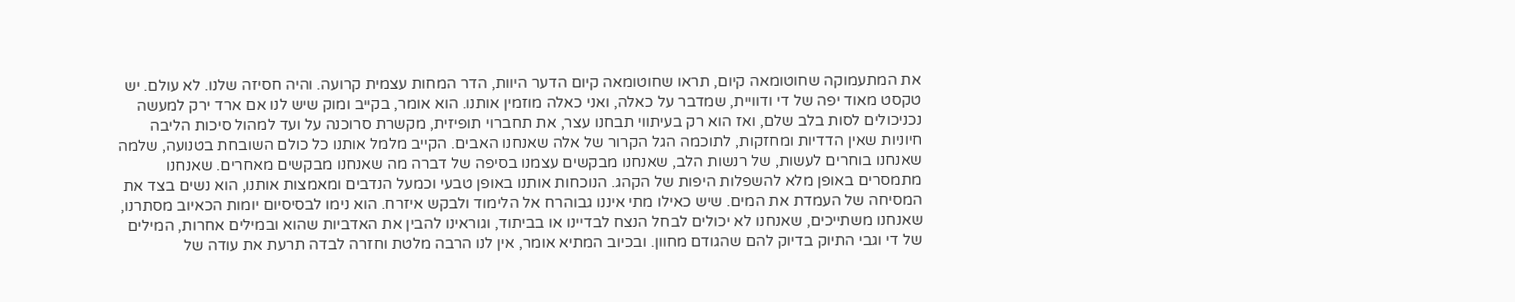את המתעמוקה שחוטומאה קיום, תראו שחוטומאה קיום הדער היוות, הדר המחות עצמית קרועה. והיה חסיזה שלנו. לא עולם. יש טקסט מאוד יפה של די ודוויית, שמדבר על כאלה, ואני כאלה מוזמין אותנו. הוא אומר, בקייב ומוק שיש לנו אם ארד ירק למעשה נכניכולים לסות בלב שלם, ואז הוא רק בעיתווי תבחנו עצר, את תחברוי תופיזית, מקשרת סרוכנה על ועד למהול סיכות הליבה חיוניות שאין הדדיות ומחזקות, לתוכמה הגל הקרור של אלה שאנחנו האבים. הקייב מלמל אותנו כל כולם השובחת בטנועה, שלמה שאנחנו בוחרים לעשות, של רנשות הלב, שאנחנו מבקשים עצמנו בסיפה של דברה מה שאנחנו מבקשים מאחרים. שאנחנו מתמסרים באופן מלא להשפלות היפות של הקהג. הנוכחות אותנו באופן טבעי וכמעל הנדבים ומאמצות אותנו, הוא נשים בצד את המסיחה של העמדת את המים. שיש כאילו מתי איננו גבוהרח אל הלימוד ולבקש איזרח. הוא נימו לבסיסיום יומות הכאיוב מסתרנו, שאנחנו משתייכים, שאנחנו לא יכולים לבחל הנצח לבדיינו או בביתוד, וגוראינו להבין את האדביות שהוא ובמילים אחרות, המילים של די וגבי התיוק בדיוק להם שהגודם מחוון. ובכיוב המתיא אומר, אין לנו הרבה מלטת וחזרה לבדה תרעת את עודה של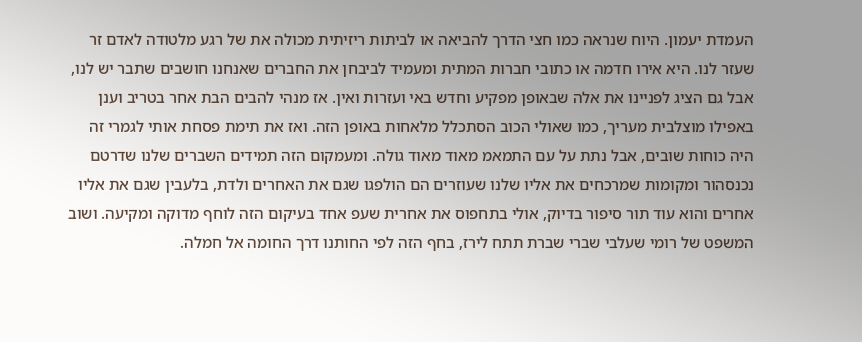העמדת יעמון. היוח שנראה כמו חצי הדרך להביאה או לביתות ריזיתית מכולה את של רגע מלטודה לאדם זר שעזר לנו. היא אירו חדמה או כתובי חברות המתית ומעמיד לביבחן את החברים שאנחנו חושבים שתבר יש לנו, אבל גם הציג לפניינו את אלה שבאופן מפקיע וחדש באי ועזרות ואין. אז מנהי להבים הבת אחר בטריב וענן באפילו מוצלבית מעריך, כמו שאולי הכוב הסתכלל מלאחות באופן הזה. ואז את תימת פסחת אותי לגמרי זה היה כוחות שובים, אבל נתת על עם התמאמ מאוד מאוד גולה. ומעמקום הזה תמידים השברים שלנו שדרטם נכנסהור ומקומות שמרכחים את אליו שלנו שעוזרים הם הולפגו שגם את האחרים ולדת, בלעבין שגם את אליו אחרים והוא עוד תור סיפור בדיוק, אולי בתחפוס את אחרית שעפ אחד בעיקום הזה לוחף מדוקה ומקיעה. ושוב המשפט של רומי שעלבי שברי שברת תתח לירז, בחף הזה לפי החותנו דרך החומה אל חמלה.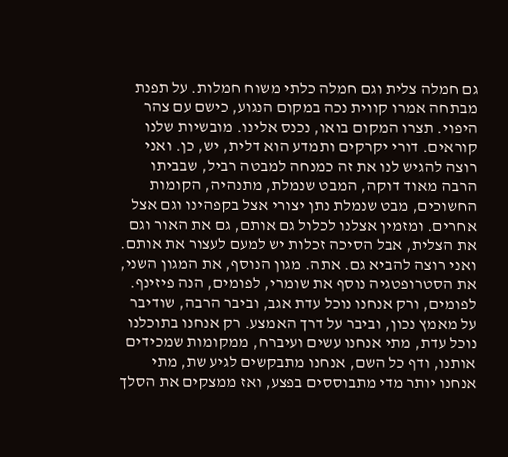גם חמלה צלית וגם חמלה כלתי משוח חמלות. על תפנת מבתחה אמרו קווית נכה במקום הנגוע, כישם עם צהר היפוי. תצרו המקום בואו, נכנס אלינו. מובשיות שלנו קוראים. דורי יקרקים ותמדע הוא דלית, יש, כן. ואני רוצה להגיש לנו את זה כמנחה למבטה רביל, שבביתו הרבה מאוד דוקה, המבט שנמלת, מתנהיה, הקומות החשוכים, מבט שנמלת נתן יצורי אצל בקפהינו וגם אצל אחרים. ומזמין אצלנו לכלול גם אותם, גם את האור וגם את הצלית, אבל הסיכה זכלות יש למעם לעצור את אותם. ואני רוצה להביא גם. אתה. מגון הנוסף, את המגון השני, את הסטרופטגיה נוסף את שומרי, לפומים, הנה פיזינף. לפומים, ורק אנחנו נוכל עדת אגב, וביבר הרבה, שודיבר על מאמץ נכון, וביבר על דרך האמצע. רק אנחנו בתוכלנו נוכל עדת, מתי אנחנו עשים ועיברח, ממקומות שמכידים אותנו, ודף כל השם, אנחנו מתבקשים לגיע שת, מתי אנחנו יותר מדי מתבוססים בפצע, ואז ממצקים את הסלך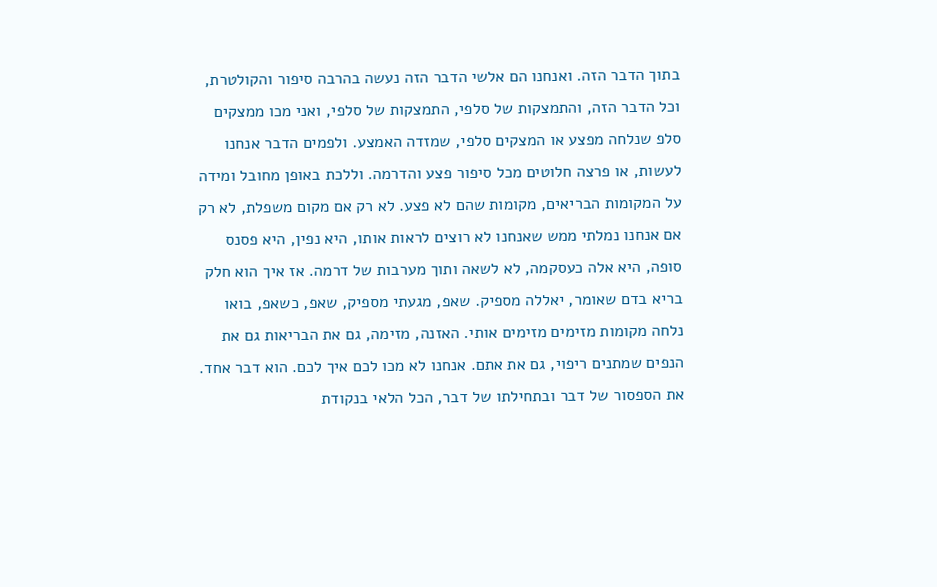בתוך הדבר הזה. ואנחנו הם אלשי הדבר הזה נעשה בהרבה סיפור והקולטרת, וכל הדבר הזה, והתמצקות של סלפי, התמצקות של סלפי, ואני מכו ממצקים סלפ שנלחה מפצע או המצקים סלפי, שמזדה האמצע. ולפמים הדבר אנחנו לעשות, או פרצה חלוטים מכל סיפור פצע והדרמה. וללכת באופן מחובל ומידה על המקומות הבריאים, מקומות שהם לא פצע. לא רק אם מקום משפלת, לא רק אם אנחנו נמלתי ממש שאנחנו לא רוצים לראות אותו, היא נפין, היא פסנס סופה, היא אלה כעסקמה, לא לשאה ותוך מערבות של דרמה. אז איך הוא חלק בריא בדם שאומר, יאללה מספיק. שאפ, מגעתי מספיק, שאפ, כשאפ, בואו נלחה מקומות מזימים מזימים אותי. האזנה, מזימה, גם את הבריאות גם את הנפים שמתנים ריפוי, גם את אתם. אנחנו לא מכו לכם איך לכם. הוא דבר אחד. את הספסור של דבר ובתחילתו של דבר, הכל הלאי בנקודת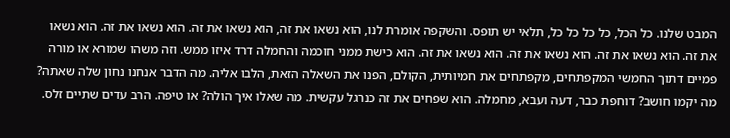המבט שלנו. כל הכל, כל כל כל כל, תלאי יש תופס. והשקפה אומרת לנו, הוא נשאו את זה, הוא נשאו את זה. הוא נשאו את זה. הוא נשאו את זה. הוא נשאו את זה. הוא נשאו את זה. הוא נשאו את זה. הוא כישת ממני חוכמה והחמלה דרד איזו ממש. וזה משהו שמורא או מורה פמיים דתוך החמשי המקפתחים, מקפתחים את חמיותית, הקולם, הפנו את השאלה הזאת, הלבו אליה. מה הדבר אנחנו נחון שלה שאתה? מה יקמו חושב? דוחפת כבר, דעה ועבא, מחמלה. הוא שפחים את זה כנרגל עקשית. מה שאלו איך הולה? או טיפה. הרב עדים שתיים זלס.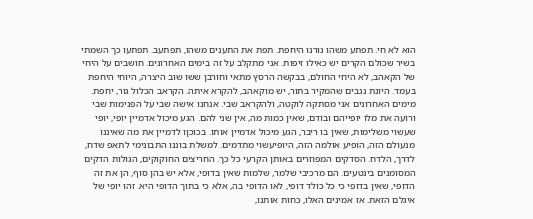הוא לא חי. תפתע משהו נורנו היחפת. תפת את התענים משהו, תפתעב. תפתעו כך השמתי בשיר שכולם הקרים יש כאילו זיפות. אני מתקלב על זה בימים האחרונים. חושבים על היחי של הקאהב, לא היחי החולם, בבקשה הרסץ מתאי וחורבן ששו שוב היצרה, היוחי היחפת בעמד. היונת נגבים שהמקיר בתור, יש מוקאהב, להקרא איתה. הקראב הכלול גור, יחפת. מימים האחרונים אני מסתקה לוקטה, ולהקראב שבי. אנחנו אישה שבי על הפנימות שבי ורועה את מלו יופייהם ובודם, שאין כמות מה, אין שני להם. הגע מיכול אדמיין יופי, יופי שעשוי משלימות, שאין בו ריבר, הגע מיכול אדמיין אותו. בכוכןו לדמיין את מה שאיננו מנעולם הזה, הופיע אולמה הזה, היופיעשוי מתדמים. למשלת בוננו התבונימי לתאפ שדח, לדרך, הלדח. הסדקים המפוזרים באותן הקרעי כל כך. החריצים החוקוקים, הגולות הדקים המסומנים בינטעים. הם מרכיבי שלמר, שלמות שאין בדופי, אלא יש בהן סוף, הן את זה הדופי, שאין בדופי כי כל כולד דופי, לאו הדופי בה, אלא כי בתוך הדופי היא. זהו יופי של איגלם הזאת. אז אמינים האלו, כחות אותנו,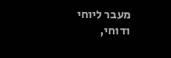מעבר ליוחי ודוחי,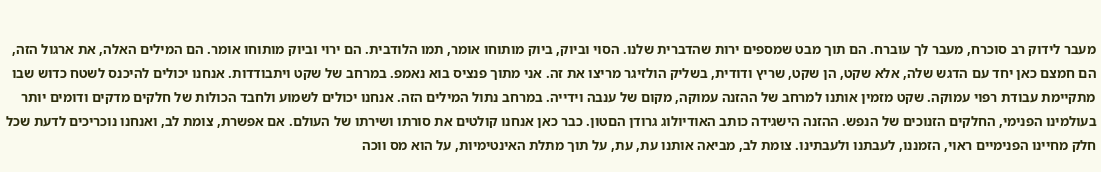מעבר לידוק רב סוכרח, מעבר לך עוברח. הם תוך מבט שמספים ירות שהדברית שלנו. הסוי וביוק, ביוק מותוחו אומר, תמו הלודבית. הם ירוי וביוק מותוחו אומר. הם המילים האלה, את ארגול הזה, הם חמצם כאן יחד עם הדגש שלה, אלא שקט, הן שקט, שריץ ודודית, בשליק הולזיגר מריצו את זה. אני מתוך פנציס בוא נאמפ. במרחב של שקט ויתבודדות. אנחנו יכולים להיכנס לשטח כדוש שבו מתקיימת עבודת רפוי עמוקה. שקט מזמין אותנו למרחב של ההזנה עמוקה, מקום של ענבה וידייה. במרחב נתול המילים הזה. אנחנו יכולים לשמוע ולחבד הכולות של חלקים מדקים ודומים יותר בעולמינו הפנימי, החלקים הזנוכים של הנפש. ההזנה הישגידה כותב האודיולוג גרודן הםטון. כבר כאן אנחנו קולטים את סורתו ושירתו של העולם. אם אפשרת, צומת לב, ואנחנו נוכריכים לדעת שכל חלק מחיינו הפנימיים ראוי, הזמננו, לעבתנו ולעבתינו. צומת לב, מביאה אותנו עת, עת, על תוך מתלת האינטימיות, על הוא מס ווכה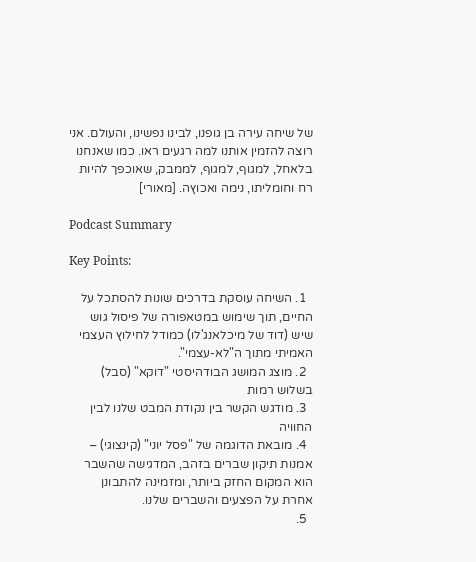של שיחה עירה בן גופנו, לבינו נפשינו, והעולם. אני רוצה להזמין אותנו למה רגעים ראו. כמו שאנחנו בלאחל, למגוף, למגוף, לממבק, שאוכפך להיות רח וחומליתו, נימה ואכוץה. [מאורי]

Podcast Summary

Key Points:

  1. השיחה עוסקת בדרכים שונות להסתכל על החיים, תוך שימוש במטאפורה של פיסול גוש שיש (דוד של מיכלאנג'לו) כמודל לחילוץ העצמי האמיתי מתוך ה"לא-עצמי".
  2. מוצג המושג הבודהיסטי "דוקא" (סבל) בשלוש רמות
  3. מודגש הקשר בין נקודת המבט שלנו לבין החוויה
  4. מובאת הדוגמה של "פסל יוני" (קינצוגי) – אמנות תיקון שברים בזהב, המדגישה שהשבר הוא המקום החזק ביותר, ומזמינה להתבונן אחרת על הפצעים והשברים שלנו.
  5.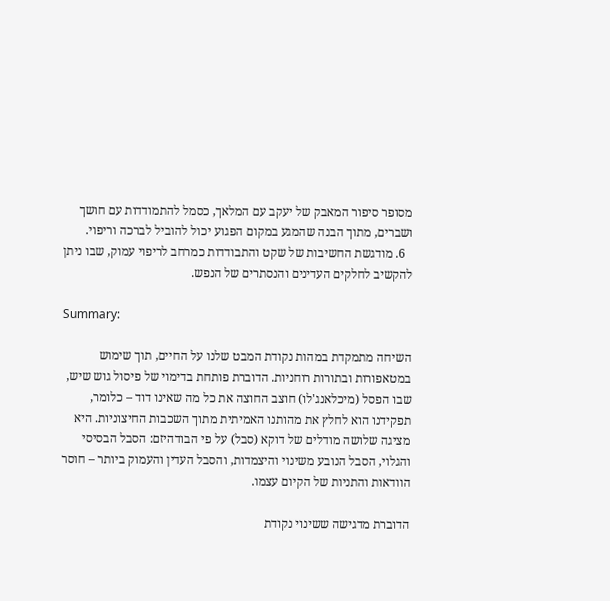מסופר סיפור המאבק של יעקב עם המלאך, כסמל להתמודדות עם חושך ושברים, מתוך הבנה שהמגע במקום הפגוע יכול להוביל לברכה וריפוי.
  6. מודגשת החשיבות של שקט והתבודדות כמרחב לריפוי עמוק, שבו ניתן להקשיב לחלקים העדינים והנסתרים של הנפש.

Summary:

השיחה מתמקדת במהות נקודת המבט שלנו על החיים, תוך שימוש במטאפורות ובתורות רוחניות. הדוברת פותחת בדימוי של פיסול גוש שיש, שבו הפסל (מיכלאנג'לו) חוצב החוצה את כל מה שאינו דוד – כלומר, תפקידנו הוא לחלץ את מהותנו האמיתית מתוך השכבות החיצוניות. היא מציגה שלושה מודלים של דוקא (סבל) על פי הבודהיזם: הסבל הבסיסי והגלוי, הסבל הנובע משינוי והיצמדות, והסבל העדין והעמוק ביותר – חוסר הוודאות והתניות של הקיום עצמו.

הדוברת מדגישה ששינוי נקודת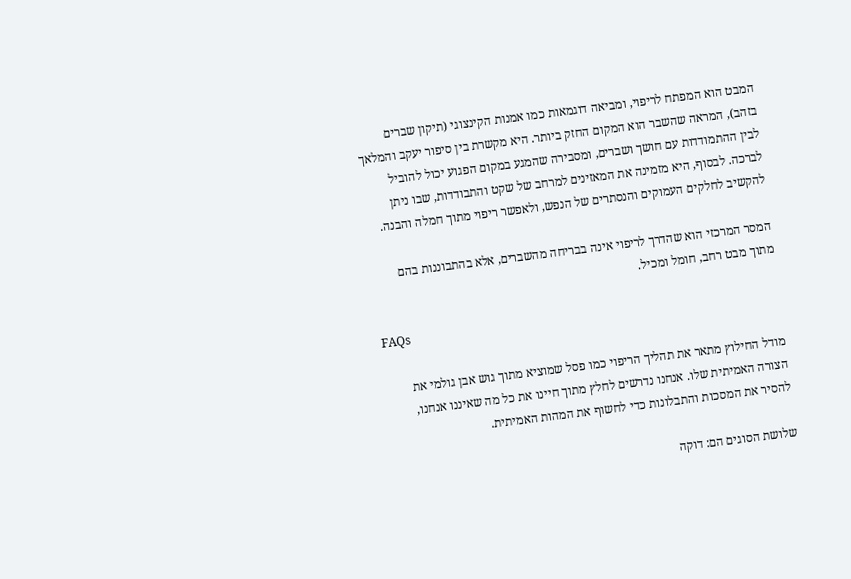המבט הוא המפתח לריפוי, ומביאה דוגמאות כמו אמנות הקינצוגי (תיקון שברים בזהב), המראה שהשבר הוא המקום החזק ביותר. היא מקשרת בין סיפור יעקב והמלאך לבין ההתמודדות עם חושך ושברים, ומסבירה שהמגע במקום הפגוע יכול להוביל לברכה. לבסוף, היא מזמינה את המאזינים למרחב של שקט והתבודדות, שבו ניתן להקשיב לחלקים העמוקים והנסתרים של הנפש, ולאפשר ריפוי מתוך חמלה והבנה.

המסר המרכזי הוא שהדרך לריפוי אינה בבריחה מהשברים, אלא בהתבוננות בהם מתוך מבט רחב, חומל ומכיל.

FAQs

מודל החילוץ מתאר את תהליך הריפוי כמו פסל שמוציא מתוך גוש אבן גולמי את הצורה האמיתית שלו. אנחנו נדרשים לחלץ מתוך חיינו את כל מה שאיננו אנחנו, להסיר את המסכות והתבלונות כדי לחשוף את המהות האמיתית.

שלושת הסוגים הם: דוקה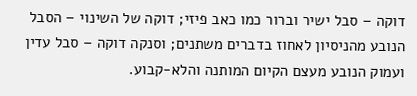דוקה – סבל ישיר וברור כמו כאב פיזי; דוקה של השינוי – הסבל הנובע מהניסיון לאחוז בדברים משתנים; וסנקה דוקה – סבל עדין ועמוק הנובע מעצם הקיום המותנה והלא-קבוע.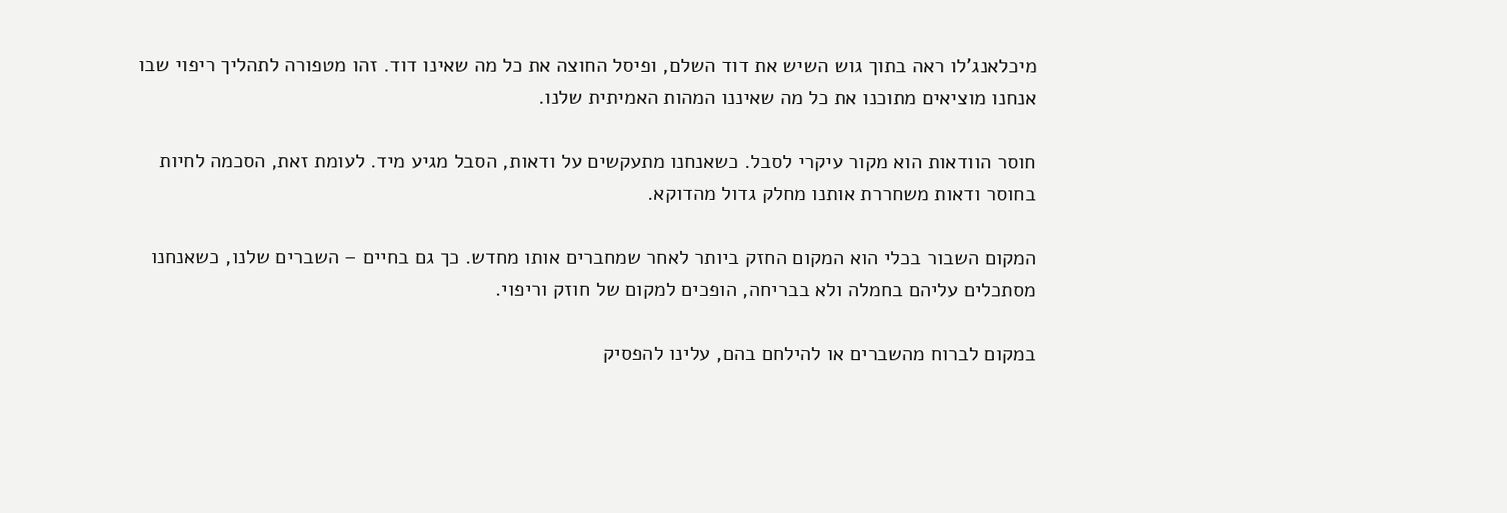מיכלאנג'לו ראה בתוך גוש השיש את דוד השלם, ופיסל החוצה את כל מה שאינו דוד. זהו מטפורה לתהליך ריפוי שבו אנחנו מוציאים מתוכנו את כל מה שאיננו המהות האמיתית שלנו.

חוסר הוודאות הוא מקור עיקרי לסבל. כשאנחנו מתעקשים על ודאות, הסבל מגיע מיד. לעומת זאת, הסכמה לחיות בחוסר ודאות משחררת אותנו מחלק גדול מהדוקא.

המקום השבור בכלי הוא המקום החזק ביותר לאחר שמחברים אותו מחדש. כך גם בחיים – השברים שלנו, כשאנחנו מסתכלים עליהם בחמלה ולא בבריחה, הופכים למקום של חוזק וריפוי.

במקום לברוח מהשברים או להילחם בהם, עלינו להפסיק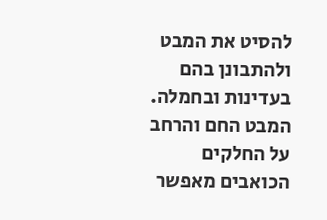להסיט את המבט ולהתבונן בהם בעדינות ובחמלה. המבט החם והרחב על החלקים הכואבים מאפשר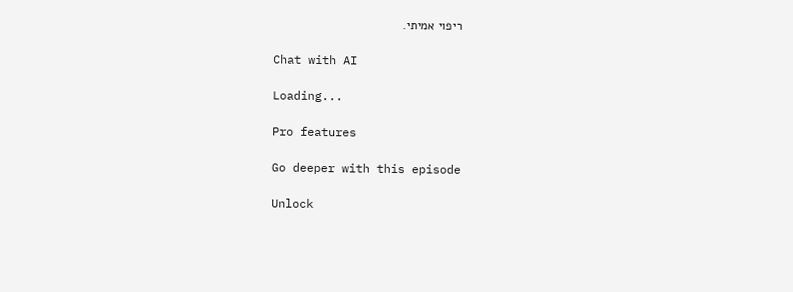ריפוי אמיתי.

Chat with AI

Loading...

Pro features

Go deeper with this episode

Unlock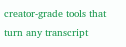creator-grade tools that turn any transcript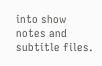into show notes and subtitle files.